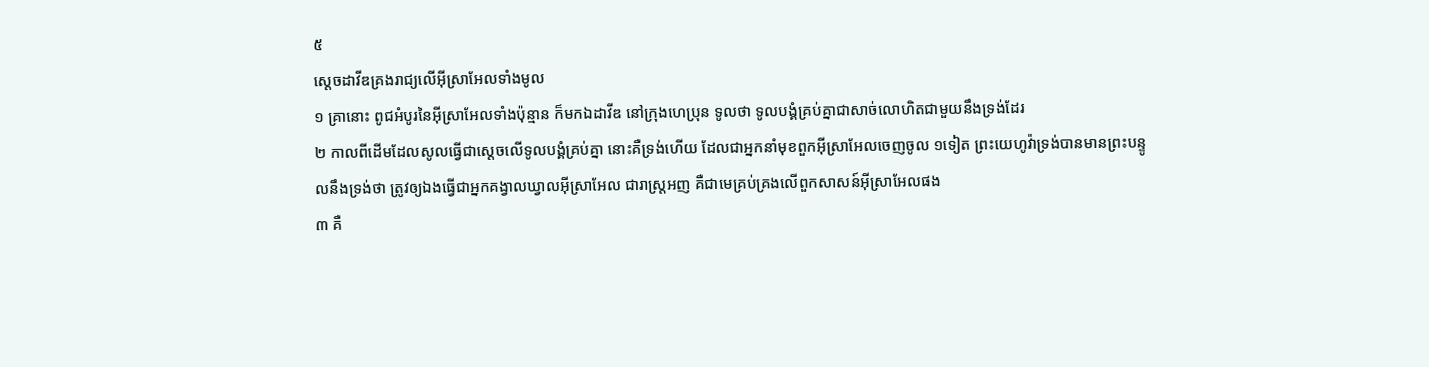៥
ស្តេចដាវីឌគ្រងរាជ្យលើអ៊ីស្រាអែលទាំងមូល
១ គ្រានោះ ពូជអំបូរនៃអ៊ីស្រាអែលទាំងប៉ុន្មាន ក៏មកឯដាវីឌ នៅក្រុងហេប្រុន ទូលថា ទូលបង្គំគ្រប់គ្នាជាសាច់លោហិតជាមួយនឹងទ្រង់ដែរ
២ កាលពីដើមដែលសូលធ្វើជាស្តេចលើទូលបង្គំគ្រប់គ្នា នោះគឺទ្រង់ហើយ ដែលជាអ្នកនាំមុខពួកអ៊ីស្រាអែលចេញចូល ១ទៀត ព្រះយេហូវ៉ាទ្រង់បានមានព្រះបន្ទូលនឹងទ្រង់ថា ត្រូវឲ្យឯងធ្វើជាអ្នកគង្វាលឃ្វាលអ៊ីស្រាអែល ជារាស្ត្រអញ គឺជាមេគ្រប់គ្រងលើពួកសាសន៍អ៊ីស្រាអែលផង
៣ គឺ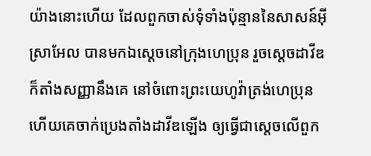យ៉ាងនោះហើយ ដែលពួកចាស់ទុំទាំងប៉ុន្មាននៃសាសន៍អ៊ីស្រាអែល បានមកឯស្តេចនៅក្រុងហេប្រុន រួចស្តេចដាវីឌក៏តាំងសញ្ញានឹងគេ នៅចំពោះព្រះយេហូវ៉ាត្រង់ហេប្រុន ហើយគេចាក់ប្រេងតាំងដាវីឌឡើង ឲ្យធ្វើជាស្តេចលើពួក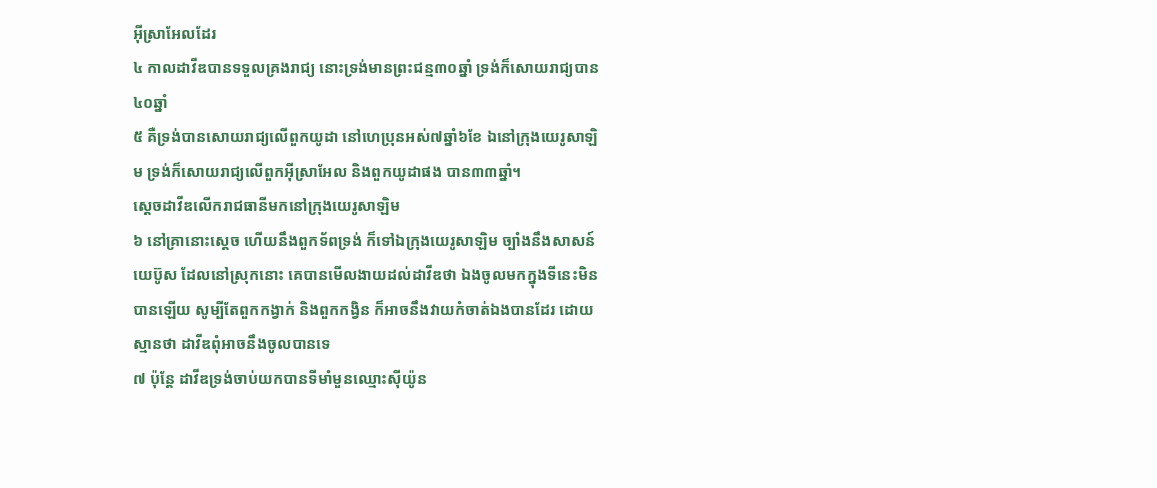អ៊ីស្រាអែលដែរ
៤ កាលដាវីឌបានទទួលគ្រងរាជ្យ នោះទ្រង់មានព្រះជន្ម៣០ឆ្នាំ ទ្រង់ក៏សោយរាជ្យបាន៤០ឆ្នាំ
៥ គឺទ្រង់បានសោយរាជ្យលើពួកយូដា នៅហេប្រុនអស់៧ឆ្នាំ៦ខែ ឯនៅក្រុងយេរូសាឡិម ទ្រង់ក៏សោយរាជ្យលើពួកអ៊ីស្រាអែល និងពួកយូដាផង បាន៣៣ឆ្នាំ។
ស្តេចដាវីឌលើករាជធានីមកនៅក្រុងយេរូសាឡិម
៦ នៅគ្រានោះស្តេច ហើយនឹងពួកទ័ពទ្រង់ ក៏ទៅឯក្រុងយេរូសាឡិម ច្បាំងនឹងសាសន៍យេប៊ូស ដែលនៅស្រុកនោះ គេបានមើលងាយដល់ដាវីឌថា ឯងចូលមកក្នុងទីនេះមិនបានឡើយ សូម្បីតែពួកកង្វាក់ និងពួកកង្វិន ក៏អាចនឹងវាយកំចាត់ឯងបានដែរ ដោយស្មានថា ដាវីឌពុំអាចនឹងចូលបានទេ
៧ ប៉ុន្តែ ដាវីឌទ្រង់ចាប់យកបានទីមាំមួនឈ្មោះស៊ីយ៉ូន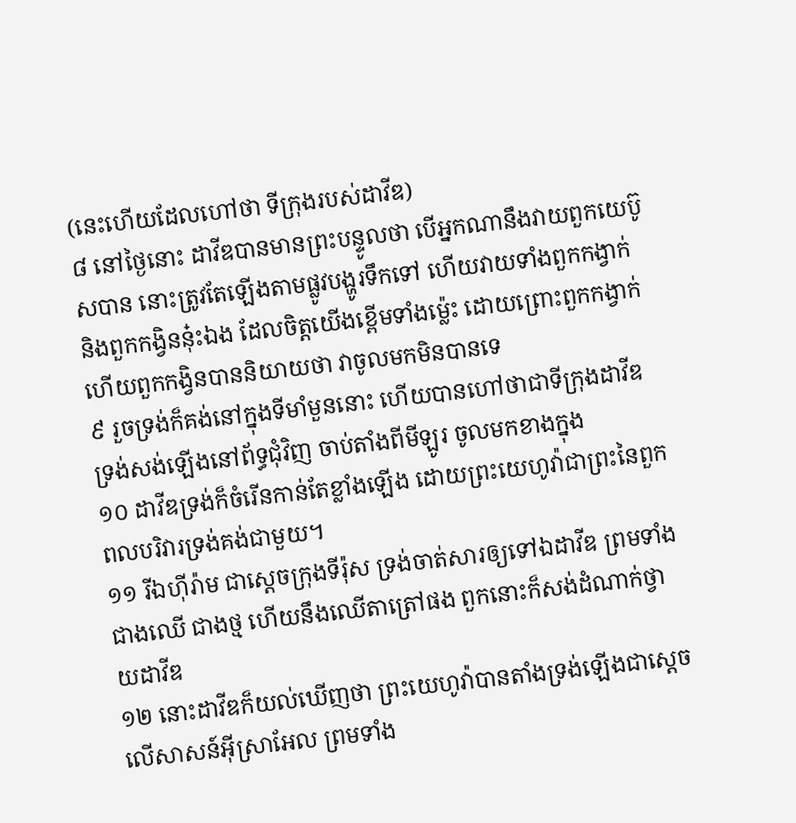(នេះហើយដែលហៅថា ទីក្រុងរបស់ដាវីឌ)
៨ នៅថ្ងៃនោះ ដាវីឌបានមានព្រះបន្ទូលថា បើអ្នកណានឹងវាយពួកយេប៊ូសបាន នោះត្រូវតែឡើងតាមផ្លូវបង្ហូរទឹកទៅ ហើយវាយទាំងពួកកង្វាក់ និងពួកកង្វិននុ៎ះឯង ដែលចិត្តយើងខ្ពើមទាំងម៉្លេះ ដោយព្រោះពួកកង្វាក់ ហើយពួកកង្វិនបាននិយាយថា វាចូលមកមិនបានទេ
៩ រួចទ្រង់ក៏គង់នៅក្នុងទីមាំមួននោះ ហើយបានហៅថាជាទីក្រុងដាវីឌ ទ្រង់សង់ឡើងនៅព័ទ្ធជុំវិញ ចាប់តាំងពីមីឡូរ ចូលមកខាងក្នុង
១០ ដាវីឌទ្រង់ក៏ចំរើនកាន់តែខ្លាំងឡើង ដោយព្រះយេហូវ៉ាជាព្រះនៃពួកពលបរិវារទ្រង់គង់ជាមួយ។
១១ រីឯហ៊ីរ៉ាម ជាស្តេចក្រុងទីរ៉ុស ទ្រង់ចាត់សារឲ្យទៅឯដាវីឌ ព្រមទាំងជាងឈើ ជាងថ្ម ហើយនឹងឈើតាត្រៅផង ពួកនោះក៏សង់ដំណាក់ថ្វាយដាវីឌ
១២ នោះដាវីឌក៏យល់ឃើញថា ព្រះយេហូវ៉ាបានតាំងទ្រង់ឡើងជាស្តេចលើសាសន៍អ៊ីស្រាអែល ព្រមទាំង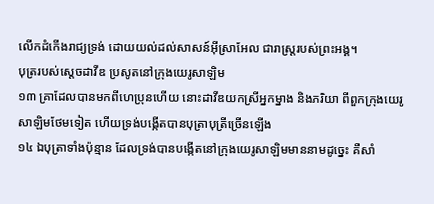លើកដំកើងរាជ្យទ្រង់ ដោយយល់ដល់សាសន៍អ៊ីស្រាអែល ជារាស្ត្ររបស់ព្រះអង្គ។
បុត្ររបស់ស្តេចដាវីឌ ប្រសូតនៅក្រុងយេរូសាឡិម
១៣ គ្រាដែលបានមកពីហេប្រុនហើយ នោះដាវីឌយកស្រីអ្នកម្នាង និងភរិយា ពីពួកក្រុងយេរូសាឡិមថែមទៀត ហើយទ្រង់បង្កើតបានបុត្រាបុត្រីច្រើនឡើង
១៤ ឯបុត្រាទាំងប៉ុន្មាន ដែលទ្រង់បានបង្កើតនៅក្រុងយេរូសាឡិមមាននាមដូច្នេះ គឺសាំ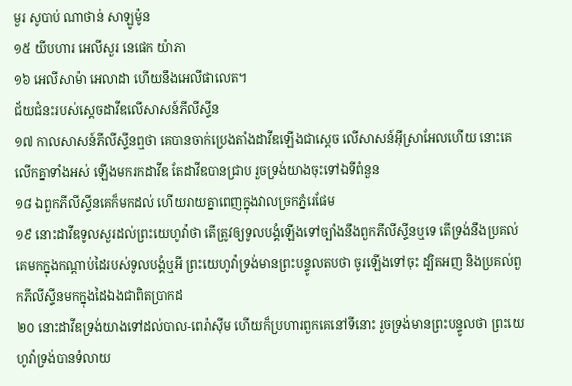មួរ សូបាប់ ណាថាន់ សាឡូម៉ូន
១៥ យីបហារ អេលីសួរ នេផេក យ៉ាភា
១៦ អេលីសាម៉ា អេលាដា ហើយនឹងអេលីផាលេត។
ជ័យជំនះរបស់ស្តេចដាវីឌលើសាសន៍ភីលីស្ទីន
១៧ កាលសាសន៍ភីលីស្ទីនឮថា គេបានចាក់ប្រេងតាំងដាវីឌឡើងជាស្តេច លើសាសន៍អ៊ីស្រាអែលហើយ នោះគេលើកគ្នាទាំងអស់ ឡើងមករកដាវីឌ តែដាវីឌបានជ្រាប រួចទ្រង់យាងចុះទៅឯទីពំនួន
១៨ ឯពួកភីលីស្ទីនគេក៏មកដល់ ហើយរាយគ្នាពេញក្នុងវាលច្រកភ្នំរេផែម
១៩ នោះដាវីឌទូលសួរដល់ព្រះយេហូវ៉ាថា តើត្រូវឲ្យទូលបង្គំឡើងទៅច្បាំងនឹងពួកភីលីស្ទីនឬទេ តើទ្រង់នឹងប្រគល់គេមកក្នុងកណ្តាប់ដៃរបស់ទូលបង្គំឬអី ព្រះយេហូវ៉ាទ្រង់មានព្រះបន្ទូលតបថា ចូរឡើងទៅចុះ ដ្បិតអញ និងប្រគល់ពួកភីលីស្ទីនមកក្នុងដៃឯងជាពិតប្រាកដ
២០ នោះដាវីឌទ្រង់យាងទៅដល់បាល-ពេរ៉ាស៊ីម ហើយក៏ប្រហារពួកគេនៅទីនោះ រួចទ្រង់មានព្រះបន្ទូលថា ព្រះយេហូវ៉ាទ្រង់បានទំលាយ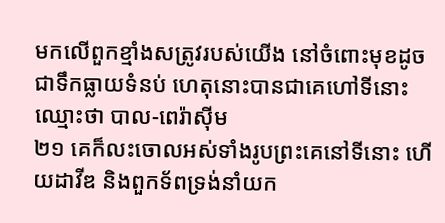មកលើពួកខ្មាំងសត្រូវរបស់យើង នៅចំពោះមុខដូចជាទឹកធ្លាយទំនប់ ហេតុនោះបានជាគេហៅទីនោះឈ្មោះថា បាល-ពេរ៉ាស៊ីម
២១ គេក៏លះចោលអស់ទាំងរូបព្រះគេនៅទីនោះ ហើយដាវីឌ និងពួកទ័ពទ្រង់នាំយក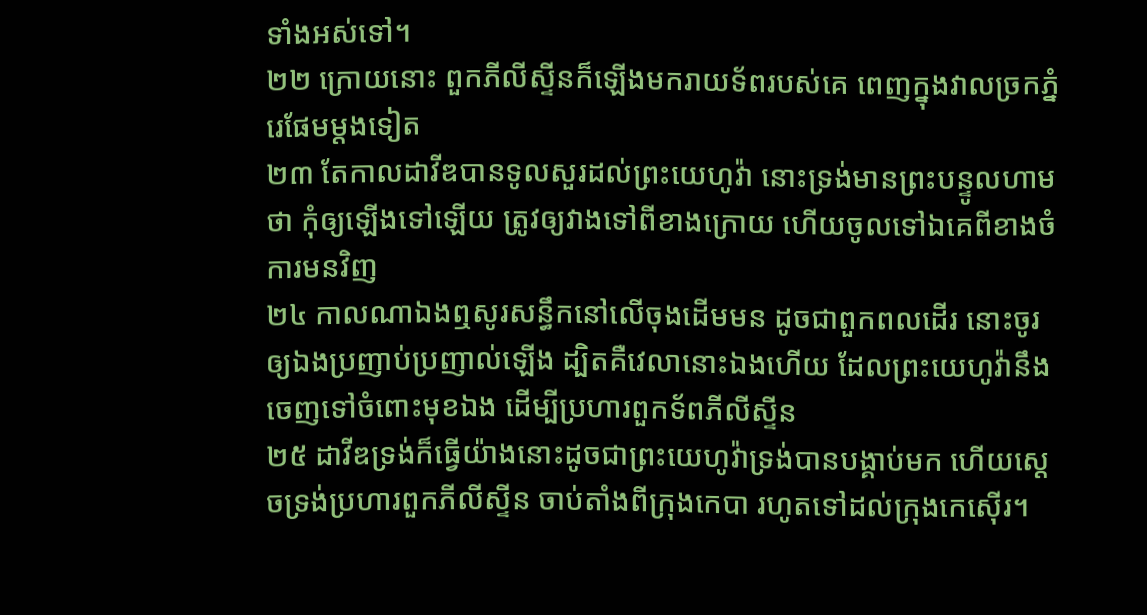ទាំងអស់ទៅ។
២២ ក្រោយនោះ ពួកភីលីស្ទីនក៏ឡើងមករាយទ័ពរបស់គេ ពេញក្នុងវាលច្រកភ្នំរេផែមម្តងទៀត
២៣ តែកាលដាវីឌបានទូលសួរដល់ព្រះយេហូវ៉ា នោះទ្រង់មានព្រះបន្ទូលហាមថា កុំឲ្យឡើងទៅឡើយ ត្រូវឲ្យវាងទៅពីខាងក្រោយ ហើយចូលទៅឯគេពីខាងចំការមនវិញ
២៤ កាលណាឯងឮសូរសន្ធឹកនៅលើចុងដើមមន ដូចជាពួកពលដើរ នោះចូរឲ្យឯងប្រញាប់ប្រញាល់ឡើង ដ្បិតគឺវេលានោះឯងហើយ ដែលព្រះយេហូវ៉ានឹងចេញទៅចំពោះមុខឯង ដើម្បីប្រហារពួកទ័ពភីលីស្ទីន
២៥ ដាវីឌទ្រង់ក៏ធ្វើយ៉ាងនោះដូចជាព្រះយេហូវ៉ាទ្រង់បានបង្គាប់មក ហើយស្តេចទ្រង់ប្រហារពួកភីលីស្ទីន ចាប់តាំងពីក្រុងកេបា រហូតទៅដល់ក្រុងកេស៊ើរ។